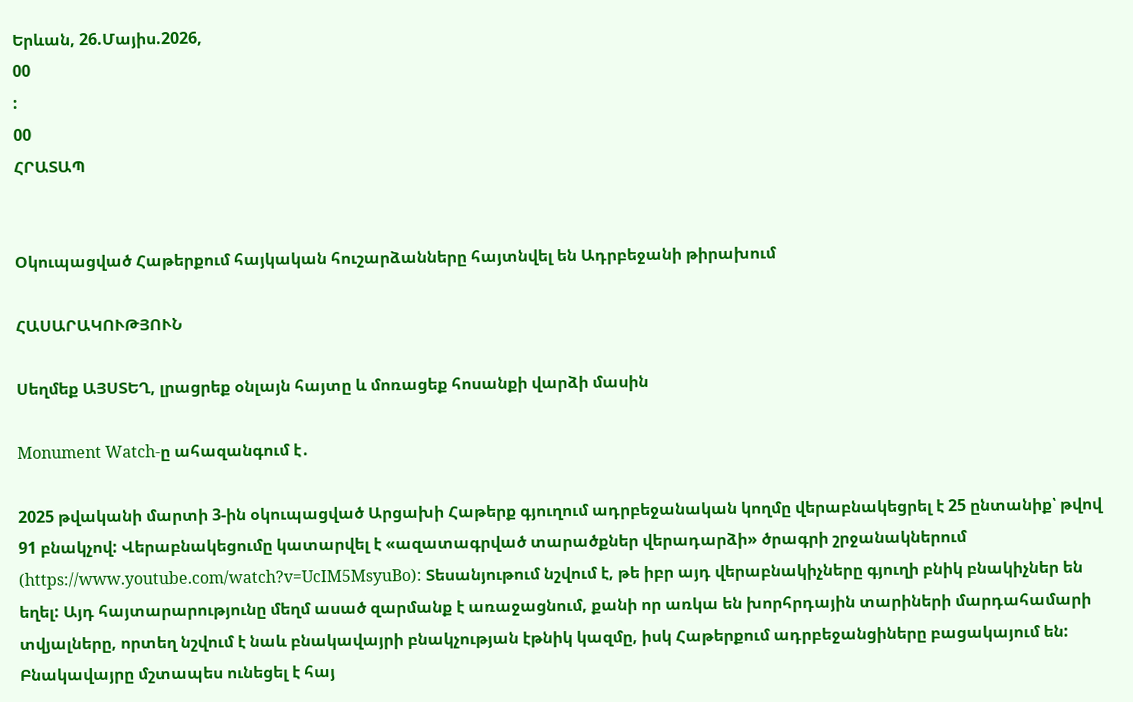Երևան, 26.Մայիս.2026,
00
:
00
ՀՐԱՏԱՊ


Օկուպացված Հաթերքում հայկական հուշարձանները հայտնվել են Ադրբեջանի թիրախում

ՀԱՍԱՐԱԿՈՒԹՅՈՒՆ

Սեղմեք ԱՅՍՏԵՂ, լրացրեք օնլայն հայտը և մոռացեք հոսանքի վարձի մասին

Monument Watch-ը ահազանգում է․

2025 թվականի մարտի 3-ին օկուպացված Արցախի Հաթերք գյուղում ադրբեջանական կողմը վերաբնակեցրել է 25 ընտանիք՝ թվով 91 բնակչով: Վերաբնակեցումը կատարվել է «ազատագրված տարածքներ վերադարձի» ծրագրի շրջանակներում (https://www.youtube.com/watch?v=UcIM5MsyuBo): Տեսանյութում նշվում է, թե իբր այդ վերաբնակիչները գյուղի բնիկ բնակիչներ են եղել: Այդ հայտարարությունը մեղմ ասած զարմանք է առաջացնում, քանի որ առկա են խորհրդային տարիների մարդահամարի տվյալները, որտեղ նշվում է նաև բնակավայրի բնակչության էթնիկ կազմը, իսկ Հաթերքում ադրբեջանցիները բացակայում են: Բնակավայրը մշտապես ունեցել է հայ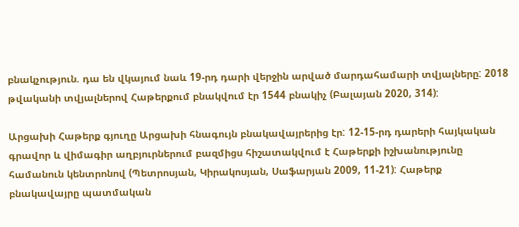բնակչություն. դա են վկայում նաև 19-րդ դարի վերջին արված մարդահամարի տվյալները: 2018 թվականի տվյալներով Հաթերքում բնակվում էր 1544 բնակիչ (Բալայան 2020, 314):

Արցախի Հաթերք գյուղը Արցախի հնագույն բնակավայրերից էր: 12-15-րդ դարերի հայկական  գրավոր և վիմագիր աղբյուրներում բազմիցս հիշատակվում է Հաթերքի իշխանությունը համանուն կենտրոնով (Պետրոսյան, Կիրակոսյան, Սաֆարյան 2009, 11-21): Հաթերք բնակավայրը պատմական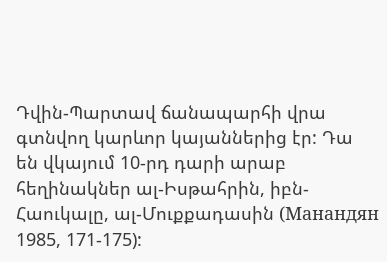Դվին-Պարտավ ճանապարհի վրա գտնվող կարևոր կայաններից էր: Դա են վկայում 10-րդ դարի արաբ հեղինակներ ալ-Իսթահրին, իբն-Հաուկալը, ալ-Մուքքադասին (Манандян 1985, 171-175):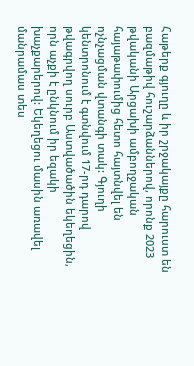Հաթերք գյուղը և իր շրջակայքը հարուստ են բազմաթիվ հուշարձաններով, որոնք 2023 թվականի Արցախի ամբողջական հայաթափումից հետո հայտնվել են ոչնչացման վտանգի տակ: Գյուղի կենտրոնում է գտնվում 17-րդ դարով  թվագրվող սուրբ Աստվածածին եկեղեցին, որն աչքի է ընկնում իր եզակի խաչքարերով: Եկեղեցու մասին առավել մանրամաս տես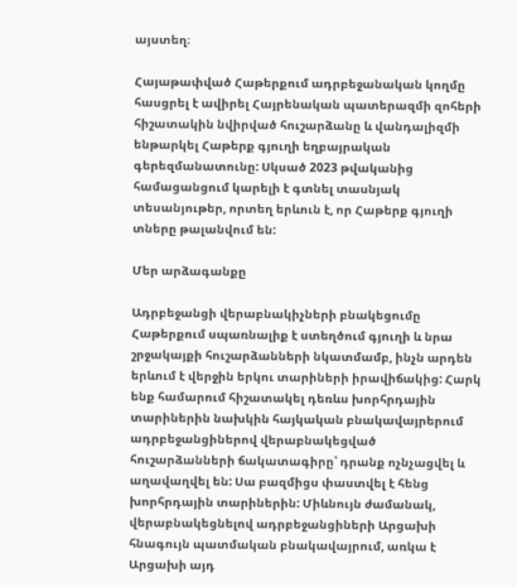այստեղ։

Հայաթափված Հաթերքում ադրբեջանական կողմը հասցրել է ավիրել Հայրենական պատերազմի զոհերի հիշատակին նվիրված հուշարձանը և վանդալիզմի ենթարկել Հաթերք գյուղի եղբայրական գերեզմանատունը: Սկսած 2023 թվականից համացանցում կարելի է գտնել տասնյակ տեսանյութեր, որտեղ երևուն է, որ Հաթերք գյուղի տները թալանվում են:

Մեր արձագանքը

Ադրբեջանցի վերաբնակիչների բնակեցումը Հաթերքում սպառնալիք է ստեղծում գյուղի և նրա շրջակայքի հուշարձանների նկատմամբ, ինչն արդեն երևում է վերջին երկու տարիների իրավիճակից: Հարկ ենք համարում հիշատակել դեռևս խորհրդային տարիներին նախկին հայկական բնակավայրերում ադրբեջանցիներով վերաբնակեցված հուշարձանների ճակատագիրը՝ դրանք ոչնչացվել և աղավաղվել են: Սա բազմիցս փաստվել է հենց խորհրդային տարիներին: Միևնույն ժամանակ, վերաբնակեցնելով ադրբեջանցիների Արցախի հնագույն պատմական բնակավայրում, առկա է Արցախի այդ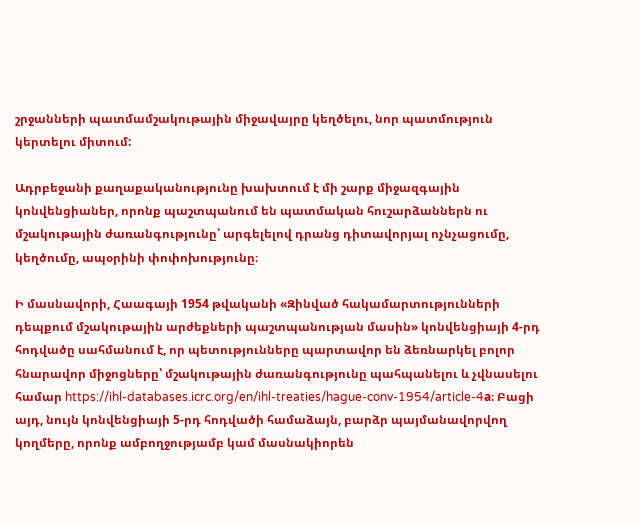շրջանների պատմամշակութային միջավայրը կեղծելու, նոր պատմություն կերտելու միտում:

Ադրբեջանի քաղաքականությունը խախտում է մի շարք միջազգային կոնվենցիաներ, որոնք պաշտպանում են պատմական հուշարձաններն ու մշակութային ժառանգությունը՝ արգելելով դրանց դիտավորյալ ոչնչացումը, կեղծումը, ապօրինի փոփոխությունը։

Ի մասնավորի, Հաագայի 1954 թվականի «Զինված հակամարտությունների դեպքում մշակութային արժեքների պաշտպանության մասին» կոնվենցիայի 4-րդ հոդվածը սահմանում է, որ պետությունները պարտավոր են ձեռնարկել բոլոր հնարավոր միջոցները՝ մշակութային ժառանգությունը պահպանելու և չվնասելու համար https://ihl-databases.icrc.org/en/ihl-treaties/hague-conv-1954/article-4a։ Բացի այդ, նույն կոնվենցիայի 5-րդ հոդվածի համաձայն, բարձր պայմանավորվող կողմերը, որոնք ամբողջությամբ կամ մասնակիորեն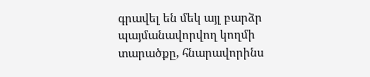գրավել են մեկ այլ բարձր պայմանավորվող կողմի տարածքը, հնարավորինս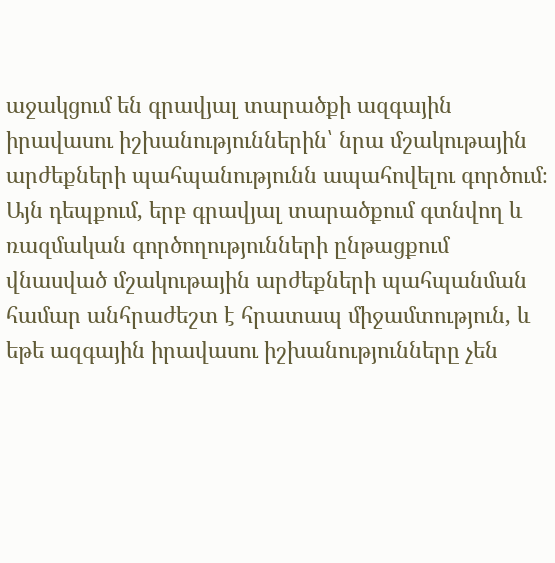աջակցում են գրավյալ տարածքի ազգային իրավասու իշխանություններին՝ նրա մշակութային արժեքների պահպանությունն ապահովելու գործում։ Այն դեպքում, երբ գրավյալ տարածքում գտնվող և ռազմական գործողությունների ընթացքում վնասված մշակութային արժեքների պահպանման համար անհրաժեշտ է հրատապ միջամտություն, և եթե ազգային իրավասու իշխանությունները չեն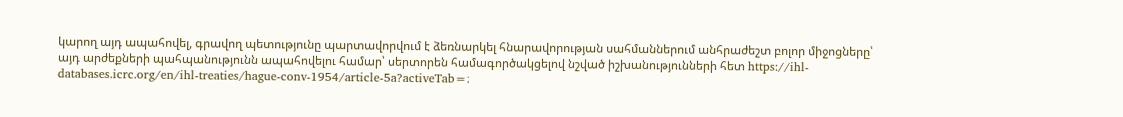կարող այդ ապահովել, գրավող պետությունը պարտավորվում է ձեռնարկել հնարավորության սահմաններում անհրաժեշտ բոլոր միջոցները՝ այդ արժեքների պահպանությունն ապահովելու համար՝ սերտորեն համագործակցելով նշված իշխանությունների հետ https://ihl-databases.icrc.org/en/ihl-treaties/hague-conv-1954/article-5a?activeTab=։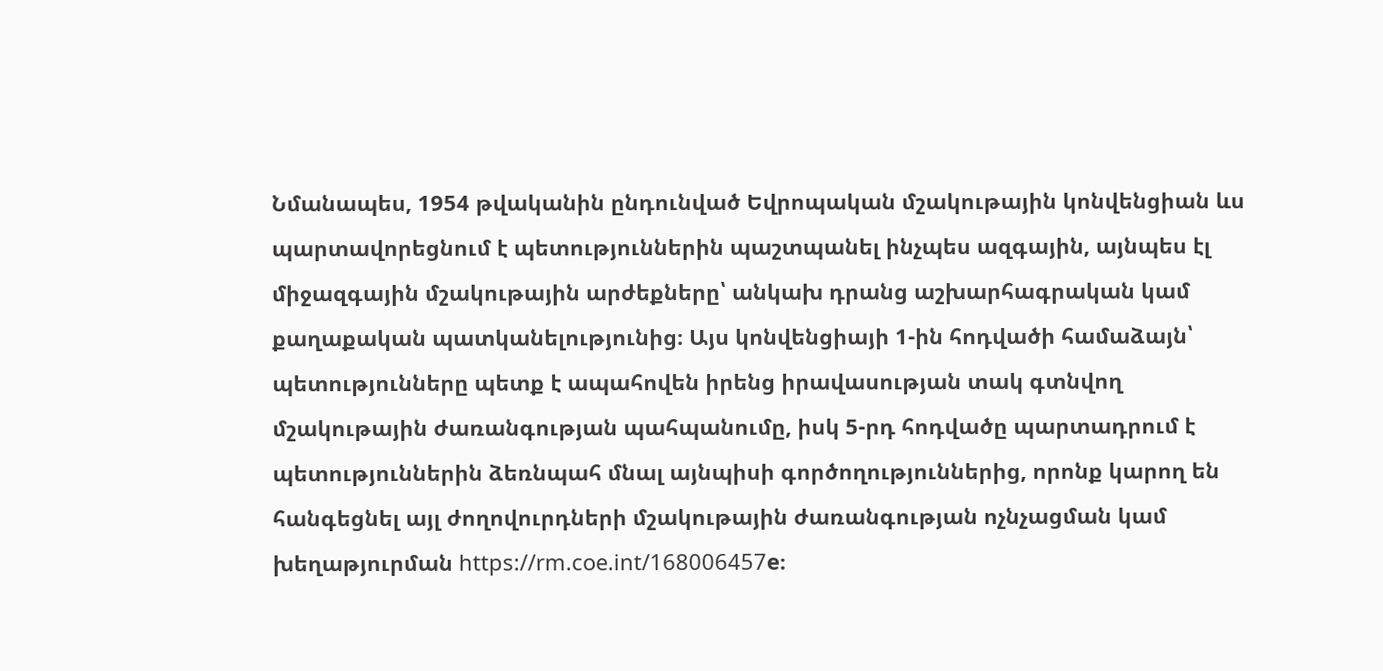Նմանապես, 1954 թվականին ընդունված Եվրոպական մշակութային կոնվենցիան ևս պարտավորեցնում է պետություններին պաշտպանել ինչպես ազգային, այնպես էլ միջազգային մշակութային արժեքները՝ անկախ դրանց աշխարհագրական կամ քաղաքական պատկանելությունից։ Այս կոնվենցիայի 1-ին հոդվածի համաձայն՝ պետությունները պետք է ապահովեն իրենց իրավասության տակ գտնվող մշակութային ժառանգության պահպանումը, իսկ 5-րդ հոդվածը պարտադրում է պետություններին ձեռնպահ մնալ այնպիսի գործողություններից, որոնք կարող են հանգեցնել այլ ժողովուրդների մշակութային ժառանգության ոչնչացման կամ խեղաթյուրման https://rm.coe.int/168006457e։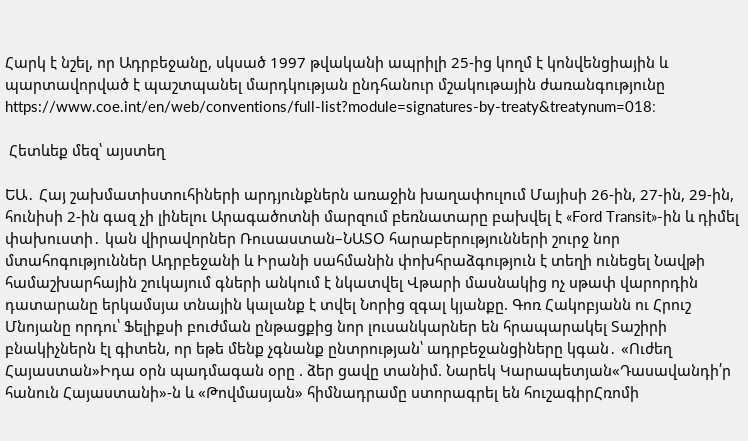Հարկ է նշել, որ Ադրբեջանը, սկսած 1997 թվականի ապրիլի 25-ից կողմ է կոնվենցիային և պարտավորված է պաշտպանել մարդկության ընդհանուր մշակութային ժառանգությունը https://www.coe.int/en/web/conventions/full-list?module=signatures-by-treaty&treatynum=018։

 Հետևեք մեզ՝ այստեղ

ԵԱ․ Հայ շախմատիստուհիների արդյունքներն առաջին խաղափուլում Մայիսի 26-ին, 27-ին, 29-ին, հունիսի 2-ին գազ չի լինելու Արագածոտնի մարզում բեռնատարը բախվել է «Ford Transit»-ին և դիմել փախուստի․ կան վիրավnրներ Ռուսաստան–ՆԱՏՕ հարաբերությունների շուրջ նոր մտահոգություններ Ադրբեջանի և Իրանի սահմանին փոխհրաձգություն է տեղի ունեցել Նավթի համաշխարհային շուկայում գների անկում է նկատվել Վթարի մասնակից ոչ սթափ վարորդին դատարանը երկամսյա տնային կալանք է տվել Նորից զգալ կյանքը. Գոռ Հակոբյանն ու Հրուշ Մնոյանը որդու՝ Ֆելիքսի բուժման ընթացքից նոր լուսանկարներ են հրապարակել Տաշիրի բնակիչներն էլ գիտեն, որ եթե մենք չգնանք ընտրության՝ ադրբեջանցիները կգան․ «Ուժեղ Հայաստան»Իդա օրն պադմագան օրը . ձեր ցավը տանիմ. Նարեկ Կարապետյան«Դասավանդի՛ր հանուն Հայաստանի»-ն և «Թովմասյան» հիմնադրամը ստորագրել են հուշագիրՀռոմի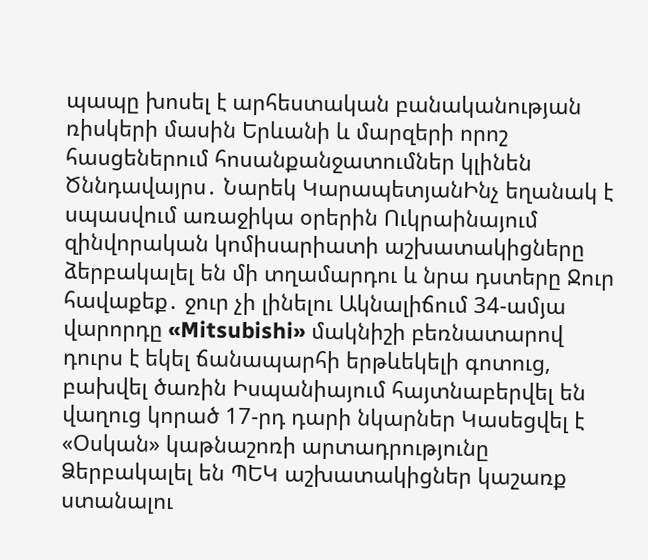պապը խոսել է արհեստական բանականության ռիսկերի մասին Երևանի և մարզերի որոշ հասցեներում հոսանքանջատումներ կլինեն Ծննդավայրս․ Նարեկ ԿարապետյանԻնչ եղանակ է սպասվում առաջիկա օրերին Ուկրաինայում զինվորական կոմիսարիատի աշխատակիցները ձերբակալել են մի տղամարդու և նրա դստերը Ջուր հավաքեք․ ջուր չի լինելու Ակնալիճում 34-ամյա վարորդը «Mitsubishi» մակնիշի բեռնատարով դուրս է եկել ճանապարհի երթևեկելի գոտուց, բախվել ծառին Իսպանիայում հայտնաբերվել են վաղուց կորած 17-րդ դարի նկարներ Կասեցվել է «Օսկան» կաթնաշոռի արտադրությունը Ձերբակալել են ՊԵԿ աշխատակիցներ կաշառք ստանալու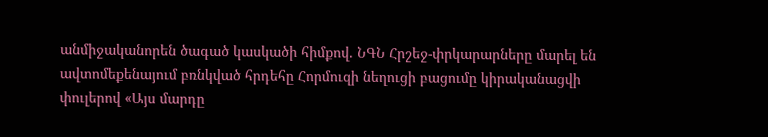անմիջականորեն ծագած կասկածի հիմքով. ՆԳՆ Հրշեջ-փրկարարները մարել են ավտոմեքենայում բռնկված հրդեհը Հորմուզի նեղուցի բացումը կիրականացվի փուլերով «Այս մարդը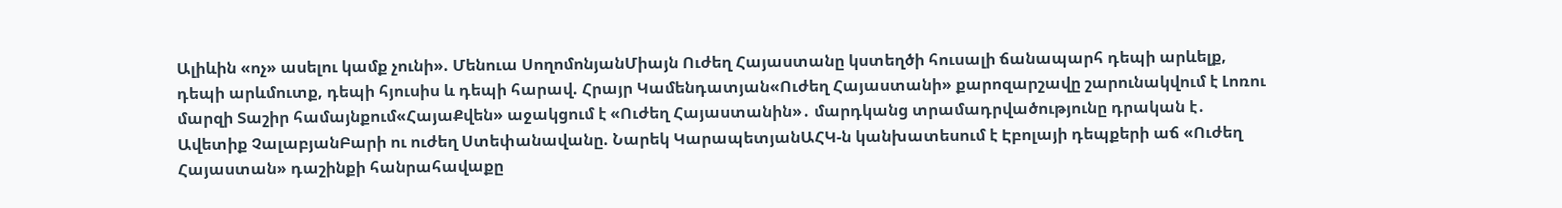Ալիևին «ոչ» ասելու կամք չունի». Մենուա ՍողոմոնյանՄիայն Ուժեղ Հայաստանը կստեղծի հուսալի ճանապարհ դեպի արևելք, դեպի արևմուտք, դեպի հյուսիս և դեպի հարավ. Հրայր Կամենդատյան«Ուժեղ Հայաստանի» քարոզարշավը շարունակվում է Լոռու մարզի Տաշիր համայնքում«ՀայաՔվեն» աջակցում է «Ուժեղ Հայաստանին»․ մարդկանց տրամադրվածությունը դրական է․ Ավետիք ՉալաբյանԲարի ու ուժեղ Ստեփանավանը. Նարեկ ԿարապետյանԱՀԿ-ն կանխատեսում է Էբոլայի դեպքերի աճ «Ուժեղ Հայաստան» դաշինքի հանրահավաքը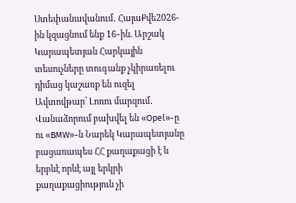Ստեփանավանում․ ՀայաՔվե2026-ին կզացնում ենք 16֊ին. Արշակ Կարապետյան Հարկային տեսուչները տուգանք չկիրառելու դիմաց կաշառք են ուզել Ավտովթար՝ Լոռու մարզում․ Վանաձորում բախվել են «Opel»-ը ու «BMW»-ն Նարեկ Կարապետյանը բացառապես ՀՀ քաղաքացի է և երբևէ որևէ այլ երկրի քաղաքացիություն չի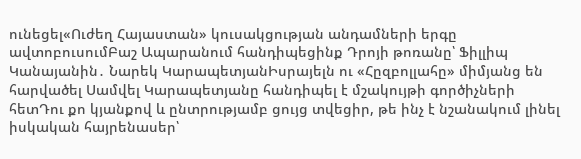ունեցել«Ուժեղ Հայաստան» կուսակցության անդամների երգը ավտոբուսումԲաշ Ապարանում հանդիպեցինք Դրոյի թոռանը՝ Ֆիլլիպ Կանայանին․ Նարեկ ԿարապետյանԻսրայելն ու «Հըզբոլլահը» միմյանց են հարվածել Սամվել Կարապետյանը հանդիպել է մշակույթի գործիչների հետԴու քո կյանքով և ընտրությամբ ցույց տվեցիր, թե ինչ է նշանակում լինել իսկական հայրենասեր՝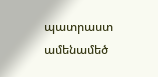պատրաստ ամենամեծ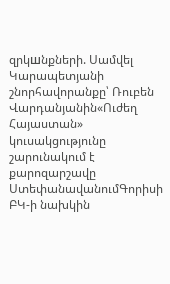զրկшնքների. Սամվել Կարապետյանի շնորհավորանքը՝ Ռուբեն Վարդանյանին«Ուժեղ Հայաստան» կուսակցությունը շարունակում է քարոզարշավը ՍտեփանավանումԳորիսի ԲԿ-ի նախկին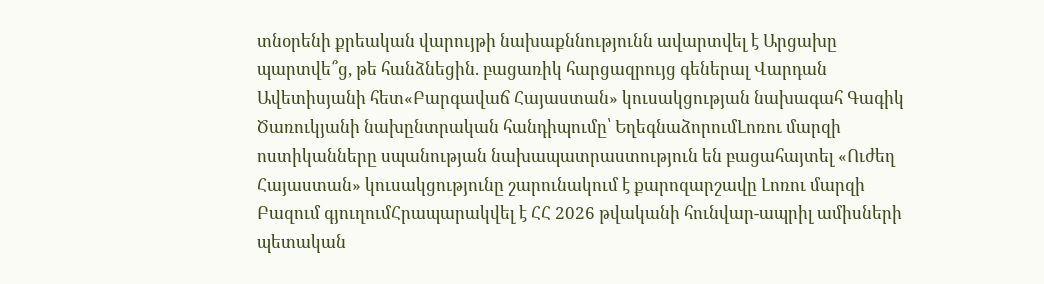տնօրենի քրեական վարույթի նախաքննությունն ավարտվել է Արցախը պարտվե՞ց, թե հանձնեցին. բացառիկ հարցազրույց գեներալ Վարդան Ավետիսյանի հետ«Բարգավաճ Հայաստան» կուսակցության նախագահ Գագիկ Ծառուկյանի նախընտրական հանդիպումը՝ ԵղեգնաձորումԼոռու մարզի ոստիկանները սպանության նախապատրաստություն են բացահայտել «Ուժեղ Հայաստան» կուսակցությունը շարունակում է քարոզարշավը Լոռու մարզի Բազում գյուղումՀրապարակվել է ՀՀ 2026 թվականի հունվար-ապրիլ ամիսների պետական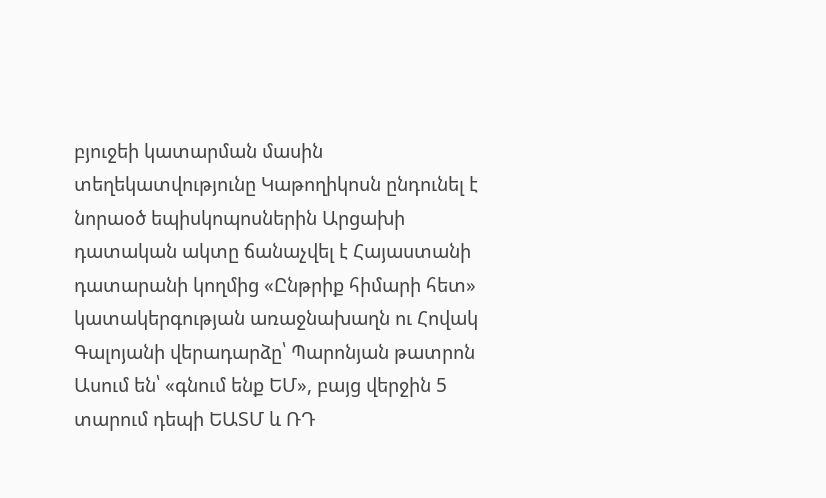բյուջեի կատարման մասին տեղեկատվությունը Կաթողիկոսն ընդունել է նորաօծ եպիսկոպոսներին Արցախի դատական ակտը ճանաչվել է Հայաստանի դատարանի կողմից «Ընթրիք հիմարի հետ» կատակերգության առաջնախաղն ու Հովակ Գալոյանի վերադարձը՝ Պարոնյան թատրոն Ասում են՝ «գնում ենք ԵՄ», բայց վերջին 5 տարում դեպի ԵԱՏՄ և ՌԴ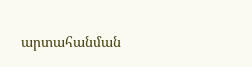արտահանման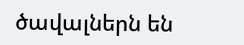ծավալներն են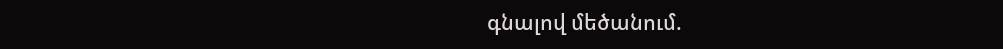գնալով մեծանում.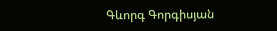Գևորգ Գորգիսյան